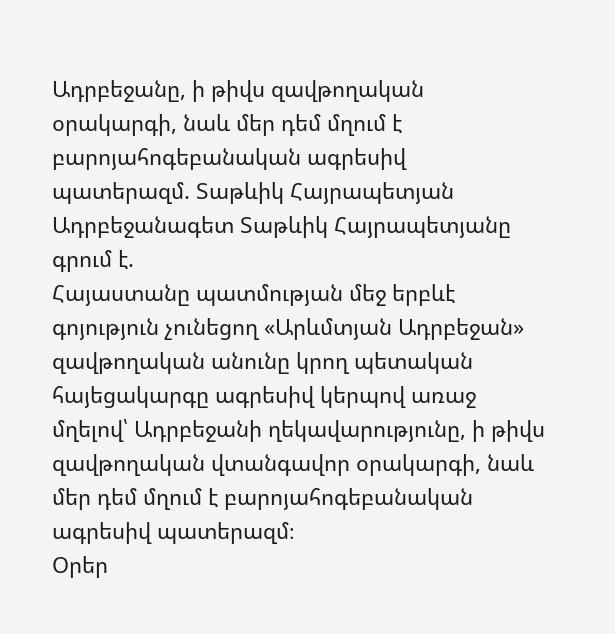Ադրբեջանը, ի թիվս զավթողական օրակարգի, նաև մեր դեմ մղում է բարոյահոգեբանական ագրեսիվ պատերազմ. Տաթևիկ Հայրապետյան
Ադրբեջանագետ Տաթևիկ Հայրապետյանը գրում է.
Հայաստանը պատմության մեջ երբևէ գոյություն չունեցող «Արևմտյան Ադրբեջան» զավթողական անունը կրող պետական հայեցակարգը ագրեսիվ կերպով առաջ մղելով՝ Ադրբեջանի ղեկավարությունը, ի թիվս զավթողական վտանգավոր օրակարգի, նաև մեր դեմ մղում է բարոյահոգեբանական ագրեսիվ պատերազմ։
Օրեր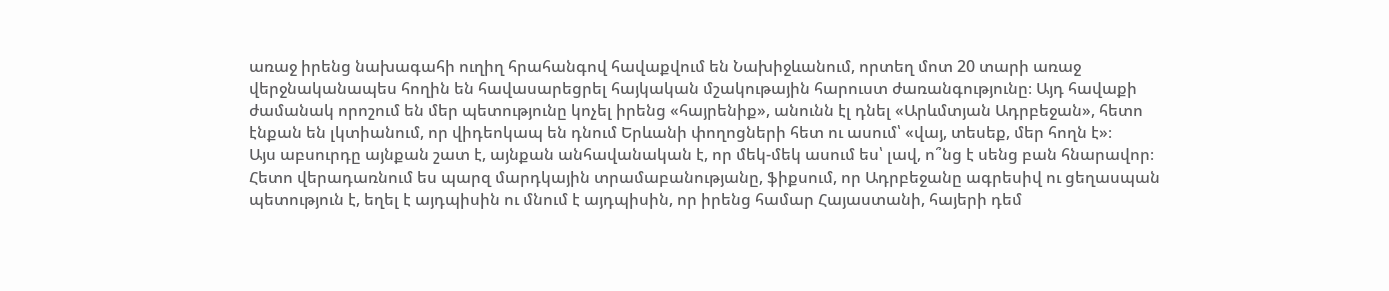առաջ իրենց նախագահի ուղիղ հրահանգով հավաքվում են Նախիջևանում, որտեղ մոտ 20 տարի առաջ վերջնականապես հողին են հավասարեցրել հայկական մշակութային հարուստ ժառանգությունը։ Այդ հավաքի ժամանակ որոշում են մեր պետությունը կոչել իրենց «հայրենիք», անունն էլ դնել «Արևմտյան Ադրբեջան», հետո էնքան են լկտիանում, որ վիդեոկապ են դնում Երևանի փողոցների հետ ու ասում՝ «վայ, տեսեք, մեր հողն է»։
Այս աբսուրդը այնքան շատ է, այնքան անհավանական է, որ մեկ-մեկ ասում ես՝ լավ, ո՞նց է սենց բան հնարավոր։ Հետո վերադառնում ես պարզ մարդկային տրամաբանությանը, ֆիքսում, որ Ադրբեջանը ագրեսիվ ու ցեղասպան պետություն է, եղել է այդպիսին ու մնում է այդպիսին, որ իրենց համար Հայաստանի, հայերի դեմ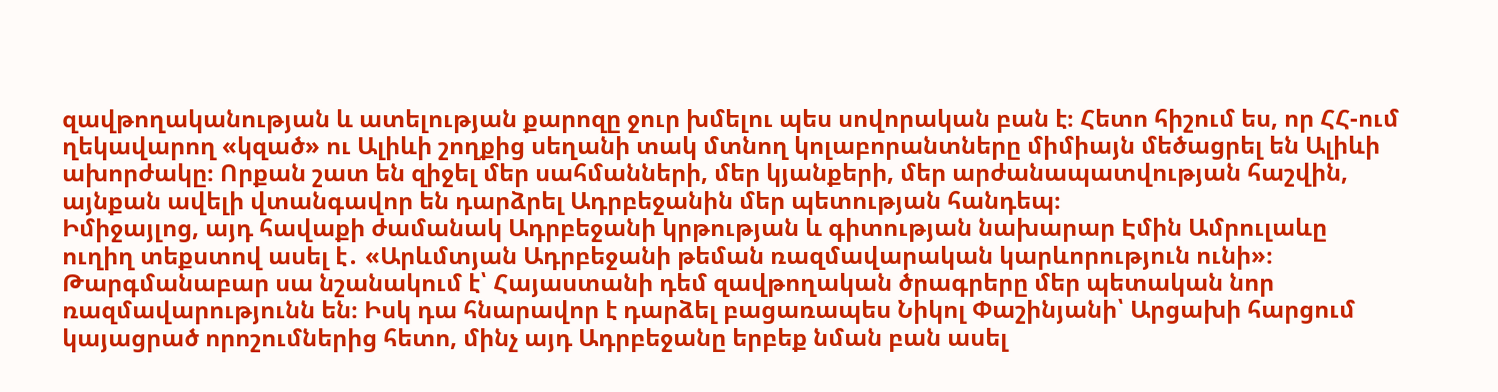զավթողականության և ատելության քարոզը ջուր խմելու պես սովորական բան է։ Հետո հիշում ես, որ ՀՀ-ում ղեկավարող «կզած» ու Ալիևի շողքից սեղանի տակ մտնող կոլաբորանտները միմիայն մեծացրել են Ալիևի ախորժակը։ Որքան շատ են զիջել մեր սահմանների, մեր կյանքերի, մեր արժանապատվության հաշվին, այնքան ավելի վտանգավոր են դարձրել Ադրբեջանին մեր պետության հանդեպ։
Իմիջայլոց, այդ հավաքի ժամանակ Ադրբեջանի կրթության և գիտության նախարար Էմին Ամրուլաևը ուղիղ տեքստով ասել է․ «Արևմտյան Ադրբեջանի թեման ռազմավարական կարևորություն ունի»։ Թարգմանաբար սա նշանակում է՝ Հայաստանի դեմ զավթողական ծրագրերը մեր պետական նոր ռազմավարությունն են։ Իսկ դա հնարավոր է դարձել բացառապես Նիկոլ Փաշինյանի՝ Արցախի հարցում կայացրած որոշումներից հետո, մինչ այդ Ադրբեջանը երբեք նման բան ասել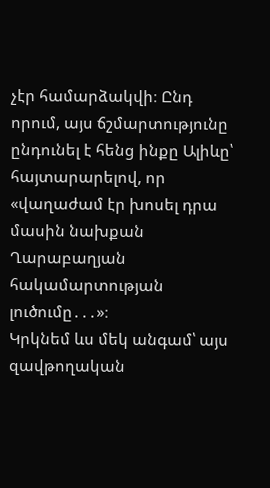չէր համարձակվի։ Ընդ որում, այս ճշմարտությունը ընդունել է հենց ինքը Ալիևը՝ հայտարարելով, որ «վաղաժամ էր խոսել դրա մասին նախքան Ղարաբաղյան հակամարտության լուծումը․․․»։
Կրկնեմ ևս մեկ անգամ՝ այս զավթողական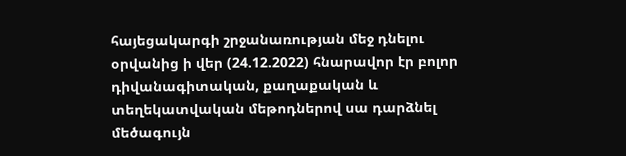հայեցակարգի շրջանառության մեջ դնելու օրվանից ի վեր (24.12.2022) հնարավոր էր բոլոր դիվանագիտական, քաղաքական և տեղեկատվական մեթոդներով սա դարձնել մեծագույն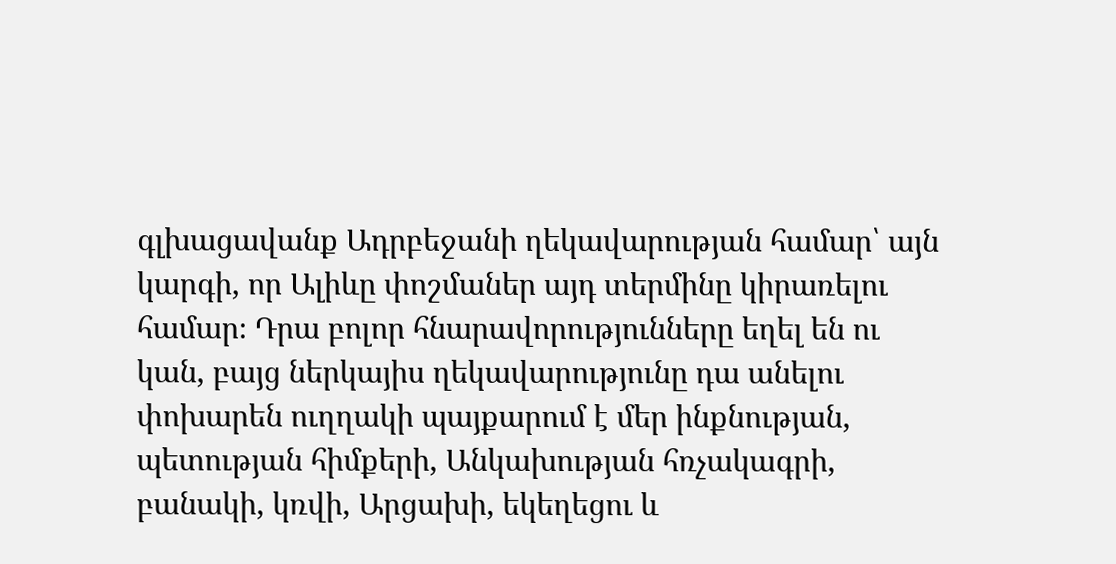գլխացավանք Ադրբեջանի ղեկավարության համար՝ այն կարգի, որ Ալիևը փոշմաներ այդ տերմինը կիրառելու համար։ Դրա բոլոր հնարավորությունները եղել են ու կան, բայց ներկայիս ղեկավարությունը դա անելու փոխարեն ուղղակի պայքարում է մեր ինքնության, պետության հիմքերի, Անկախության հռչակագրի, բանակի, կռվի, Արցախի, եկեղեցու և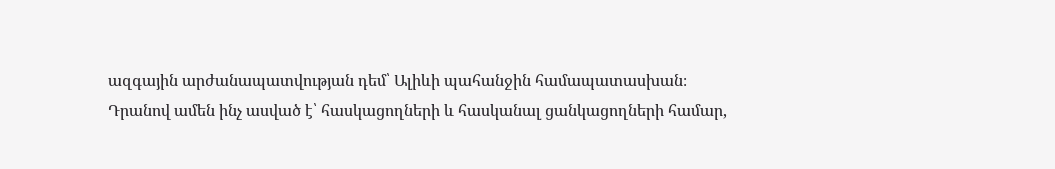ազգային արժանապատվության դեմ՝ Ալիևի պահանջին համապատասխան։
Դրանով ամեն ինչ ասված է՝ հասկացողների և հասկանալ ցանկացողների համար,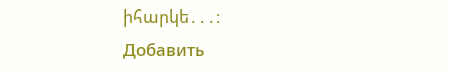իհարկե․․․։
Добавить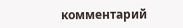комментарий